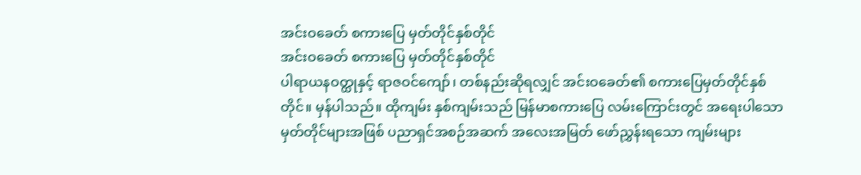အင်းဝခေတ် စကားပြေ မှတ်တိုင်နှစ်တိုင်
အင်းဝခေတ် စကားပြေ မှတ်တိုင်နှစ်တိုင်
ပါရာယနဝတ္ထုနှင့် ရာဇဝင်ကျော်၊ တစ်နည်းဆိုရလျှင် အင်းဝခေတ်၏ စကားပြေမှတ်တိုင်နှစ်တိုင်။ မှန်ပါသည်။ ထိုကျမ်း နှစ်ကျမ်းသည် မြန်မာစကားပြေ လမ်းကြောင်းတွင် အရေးပါသော မှတ်တိုင်များအဖြစ် ပညာရှင်အစဉ်အဆက် အလေးအမြတ် ဖော်ညွှန်းရသော ကျမ်းများ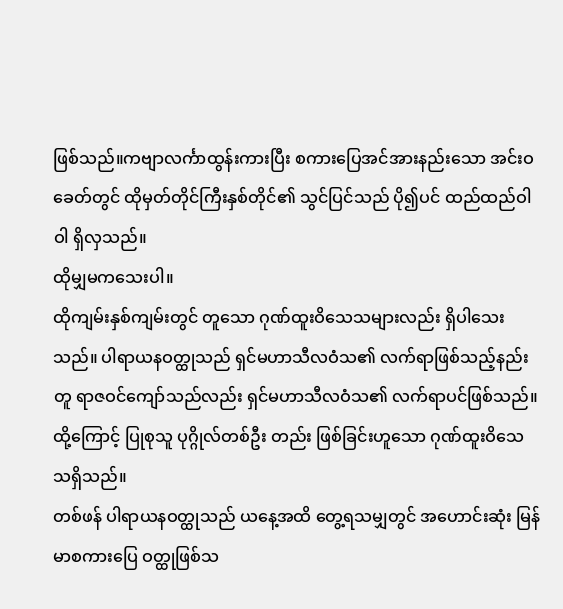ဖြစ်သည်။ကဗျာလင်္ကာထွန်းကားပြီး စကားပြေအင်အားနည်းသော အင်းဝခေတ်တွင် ထိုမှတ်တိုင်ကြီးနှစ်တိုင်၏ သွင်ပြင်သည် ပို၍ပင် ထည်ထည်ဝါဝါ ရှိလှသည်။
ထိုမျှမကသေးပါ။
ထိုကျမ်းနှစ်ကျမ်းတွင် တူသော ဂုဏ်ထူးဝိသေသများလည်း ရှိပါသေးသည်။ ပါရာယနဝတ္ထုသည် ရှင်မဟာသီလဝံသ၏ လက်ရာဖြစ်သည့်နည်းတူ ရာဇဝင်ကျော်သည်လည်း ရှင်မဟာသီလဝံသ၏ လက်ရာပင်ဖြစ်သည်။ ထို့ကြောင့် ပြုစုသူ ပုဂ္ဂိုလ်တစ်ဦး တည်း ဖြစ်ခြင်းဟူသော ဂုဏ်ထူးဝိသေသရှိသည်။
တစ်ဖန် ပါရာယနဝတ္ထုသည် ယနေ့အထိ တွေ့ရသမျှတွင် အဟောင်းဆုံး မြန်မာစကားပြေ ဝတ္ထုဖြစ်သ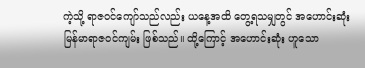ကဲ့သို့ ရာဇဝင်ကျော်သည်လည်း ယနေ့အထိ တွေ့ရသမျှတွင် အဟောင်းဆုံး မြန်မာရာဇဝင်ကျမ်း ဖြစ်သည်။ ထို့ကြောင့် အဟောင်းဆုံး ဟူသော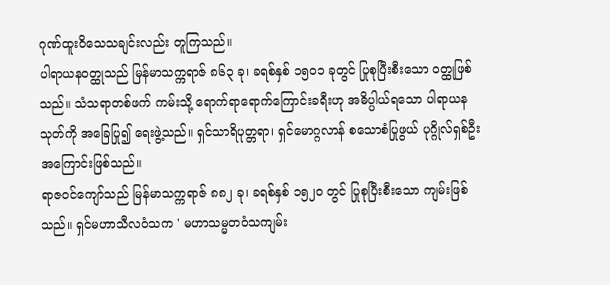ဂုဏ်ထူးဝိသေသချင်းလည်း တူကြသည်။
ပါရာယနဝတ္ထုသည် မြန်မာသက္ကရာဇ် ၈၆၃ ခု၊ ခရစ်နှစ် ၁၅၀၁ ခုတွင် ပြုစုပြီးစီးသော ဝတ္ထုဖြစ်သည်။ သံသရာတစ်ဖက် ကမ်းသို့ ရောက်ရာရောက်ကြောင်းခရီးဟု အဓိပ္ပါယ်ရသော ပါရာယနသုတ်ကို အခြေပြု၍ ရေးဖွဲ့သည်။ ရှင်သာရိပုတ္တရာ၊ ရှင်မောဂ္ဂလာန် စသောစံပြုဖွယ် ပုဂ္ဂိုလ်ရှစ်ဦး အကြောင်းဖြစ်သည်။
ရာဇဝင်ကျော်သည် မြန်မာသက္ကရာဇ် ၈၈၂ ခု၊ ခရစ်နှစ် ၁၅၂၀ တွင် ပြုစုပြီးစီးသော ကျမ်းဖြစ်သည်။ ရှင်မဟာသီလဝံသက ' မဟာသမ္မတဝံသကျမ်း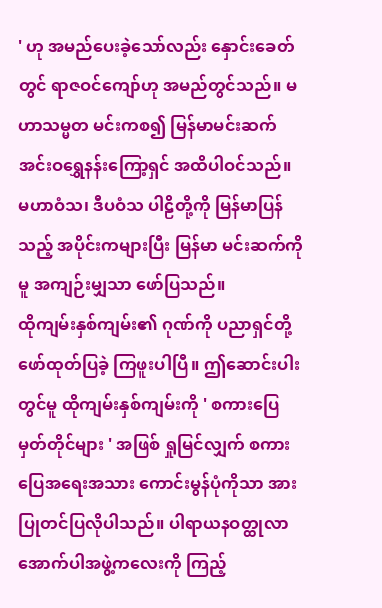' ဟု အမည်ပေးခဲ့သော်လည်း နှောင်းခေတ်တွင် ရာဇဝင်ကျော်ဟု အမည်တွင်သည်။ မဟာသမ္မတ မင်းကစ၍ မြန်မာမင်းဆက် အင်းဝရွှေနန်းကြော့ရှင် အထိပါဝင်သည်။ မဟာဝံသ၊ ဒီပဝံသ ပါဠိတို့ကို မြန်မာပြန်သည့် အပိုင်းကများပြီး မြန်မာ မင်းဆက်ကိုမူ အကျဉ်းမျှသာ ဖော်ပြသည်။
ထိုကျမ်းနှစ်ကျမ်း၏ ဂုဏ်ကို ပညာရှင်တို့ ဖော်ထုတ်ပြခဲ့ ကြဖူးပါပြီ။ ဤဆောင်းပါးတွင်မူ ထိုကျမ်းနှစ်ကျမ်းကို ' စကားပြေ မှတ်တိုင်များ ' အဖြစ် ရှုမြင်လျှက် စကားပြေအရေးအသား ကောင်းမွန်ပုံကိုသာ အားပြုတင်ပြလိုပါသည်။ ပါရာယနဝတ္ထုလာ အောက်ပါအဖွဲ့ကလေးကို ကြည့်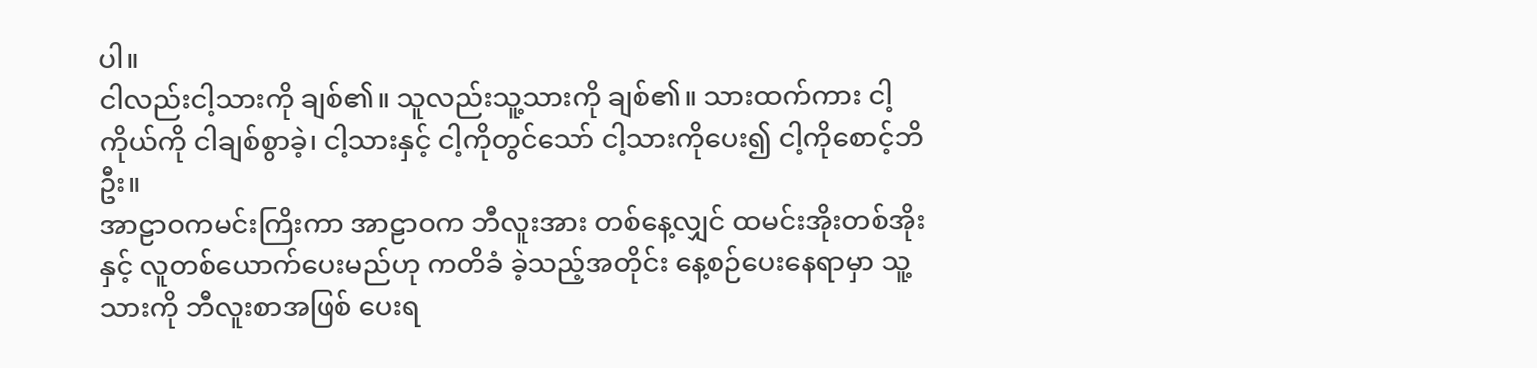ပါ။
ငါလည်းငါ့သားကို ချစ်၏။ သူလည်းသူ့သားကို ချစ်၏။ သားထက်ကား ငါ့ကိုယ်ကို ငါချစ်စွာခဲ့၊ ငါ့သားနှင့် ငါ့ကိုတွင်သော် ငါ့သားကိုပေး၍ ငါ့ကိုစောင့်ဘိဦး။
အာဠာဝကမင်းကြိးကာ အာဠာဝက ဘီလူးအား တစ်နေ့လျှင် ထမင်းအိုးတစ်အိုးနှင့် လူတစ်ယောက်ပေးမည်ဟု ကတိခံ ခဲ့သည့်အတိုင်း နေ့စဉ်ပေးနေရာမှာ သူ့သားကို ဘီလူးစာအဖြစ် ပေးရ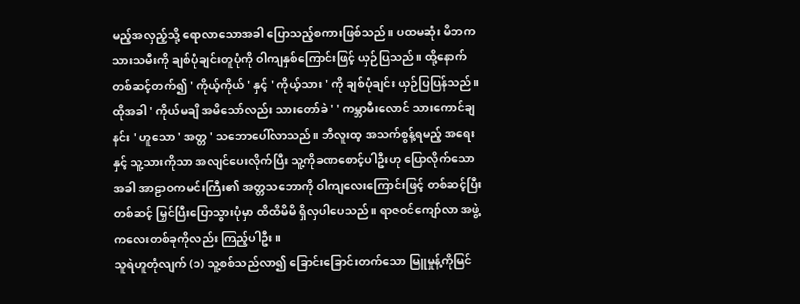မည့်အလှည့်သို့ ရောလာသောအခါ ပြောသည့်စကားဖြစ်သည်။ ပထမဆုံး မိဘက သားသမီးကို ချစ်ပုံချင်းတူပုံကို ဝါကျနှစ်ကြောင်းဖြင့် ယှဉ်ပြသည်။ ထို့နောက်တစ်ဆင့်တက်၍ ' ကိုယ့်ကိုယ် ' နှင့် ' ကိုယ့်သား ' ကို ချစ်ပုံချင်း ယှဉ်ပြပြန်သည်။ ထိုအခါ ' ကိုယ်မချိ အမိသော်လည်း သားတော်ခဲ ' ' ကမ္ဘာမီးလောင် သားကောင်ချနင်း ' ဟူသော ' အတ္တ ' သဘောပေါ်လာသည်။ ဘီလူးထ့ အသက်စွန့်ရမည့် အရေးနှင့် သူ့သားကိုသာ အလျင်ပေးလိုက်ပြီး သူ့ကိုခဏစောင့်ပါဦးဟု ပြောလိုက်သောအခါ အာဠာဝကမင်းကြီး၏ အတ္တသဘောကို ဝါကျလေးကြောင်းဖြင့် တစ်ဆင့်ပြီးတစ်ဆင့် မြှင်ပြီးပြောသွားပုံမှာ ထိထိမိမိ ရှိလှပါပေသည်။ ရာဇဝင်ကျော်လာ အဖွဲ့ကလေးတစ်ခုကိုလည်း ကြည့်ပါဦး။
သူရဲဟူတုံလျက် (၁) သူ့စစ်သည်လာ၍ ခြောင်းခြောင်းတက်သော မြူမှုန့်ကိုမြင်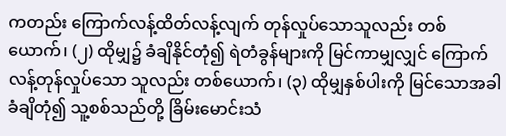ကတည်း ကြောက်လန့်ထိတ်လန့်လျက် တုန်လှုပ်သောသူလည်း တစ်ယောက်၊ (၂) ထိုမျှ၌ ခံချိနိုင်တုံ၍ ရဲတံခွန်များကို မြင်ကာမျှလျှင် ကြောက်လန့်တုန်လှုပ်သော သူလည်း တစ်ယောက်၊ (၃) ထိုမျှနှစ်ပါးကို မြင်သောအခါ ခံချိတုံ၍ သူ့စစ်သည်တို့ ခြိမ်းမောင်းသံ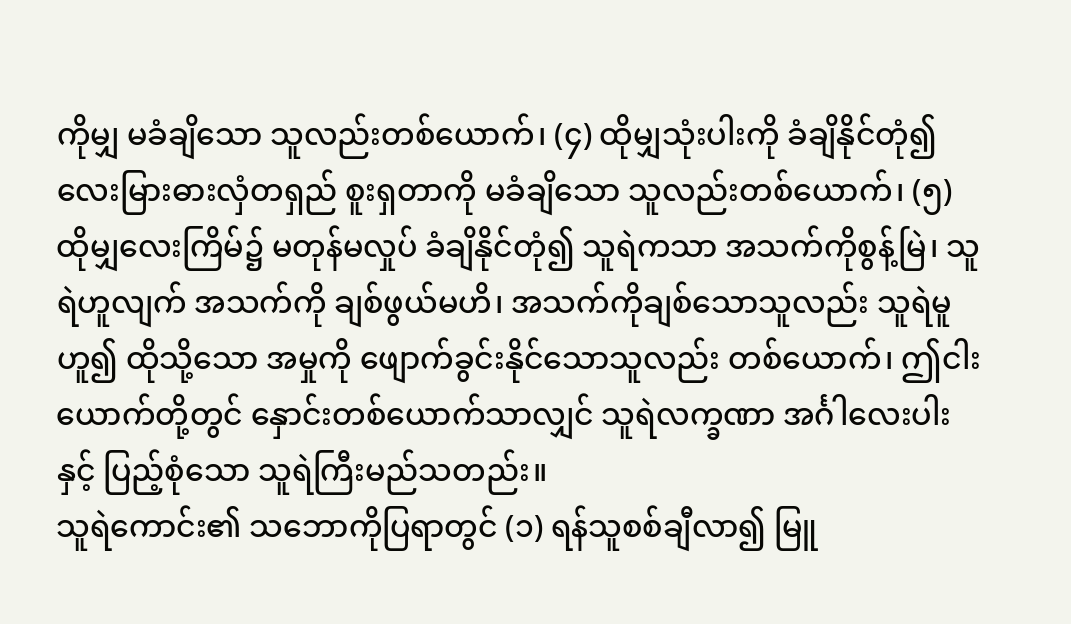ကိုမျှ မခံချိသော သူလည်းတစ်ယောက်၊ (၄) ထိုမျှသုံးပါးကို ခံချိနိုင်တုံ၍ လေးမြားဓားလှံတရှည် စူးရှတာကို မခံချိသော သူလည်းတစ်ယောက်၊ (၅) ထိုမျှလေးကြိမ်၌ မတုန်မလှုပ် ခံချိနိုင်တုံ၍ သူရဲကသာ အသက်ကိုစွန့်မြဲ၊ သူရဲဟူလျက် အသက်ကို ချစ်ဖွယ်မဟိ၊ အသက်ကိုချစ်သောသူလည်း သူရဲမူဟူ၍ ထိုသို့သော အမှုကို ဖျောက်ခွင်းနိုင်သောသူလည်း တစ်ယောက်၊ ဤငါးယောက်တို့တွင် နှောင်းတစ်ယောက်သာလျှင် သူရဲလက္ခဏာ အင်္ဂါလေးပါးနှင့် ပြည့်စုံသော သူရဲကြီးမည်သတည်း။
သူရဲကောင်း၏ သဘောကိုပြရာတွင် (၁) ရန်သူစစ်ချီလာ၍ မြူ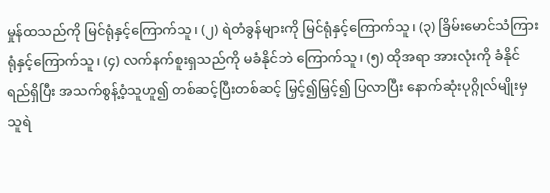မှုန်ထသည်ကို မြင်ရုံနှင့်ကြောက်သူ၊ (၂) ရဲတံခွန်များကို မြင်ရုံနှင့်ကြောက်သူ၊ (၃) ခြိမ်းမောင်သံကြားရုံနှင့်ကြောက်သူ၊ (၄) လက်နက်စူးရှသည်ကို မခံနိုင်ဘဲ ကြောက်သူ၊ (၅) ထိုအရာ အားလုံးကို ခံနိုင်ရည်ရှိပြီး အသက်စွန့်ဝံ့သူဟူ၍ တစ်ဆင့်ပြီးတစ်ဆင့် မြှင့်၍မြှင့်၍ ပြလာပြီး နောက်ဆုံးပုဂ္ဂိုလ်မျိုးမှ သူရဲ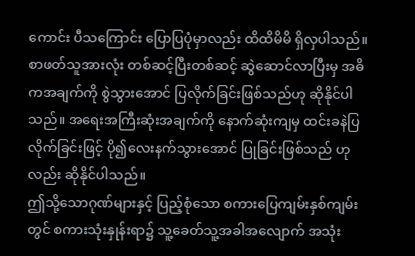ကောင်း ပီသကြောင်း ပြောပြပုံမှာလည်း ထိထိမိမိ ရှိလှပါသည်။
စာဖတ်သူအားလုံး တစ်ဆင့်ပြီးတစ်ဆင့် ဆွဲဆောင်လာပြီးမှ အဓိကအချက်ကို စွဲသွားအောင် ပြလိုက်ခြင်းဖြစ်သည်ဟု ဆိုနိုင်ပါသည်။ အရေးအကြီးဆုံးအချက်ကို နောက်ဆုံးကျမှ ထင်းခနဲပြလိုက်ခြင်းဖြင့် ပို၍လေးနက်သွားအောင် ပြုခြင်းဖြစ်သည် ဟုလည်း ဆိုနိုင်ပါသည်။
ဤသို့သောဂုဏ်များနှင့် ပြည့်စုံသော စကားပြေကျမ်းနှစ်ကျမ်းတွင် စကားသုံးနှုန်းရာ၌ သူ့ခေတ်သူ့အခါအလျောက် အသုံး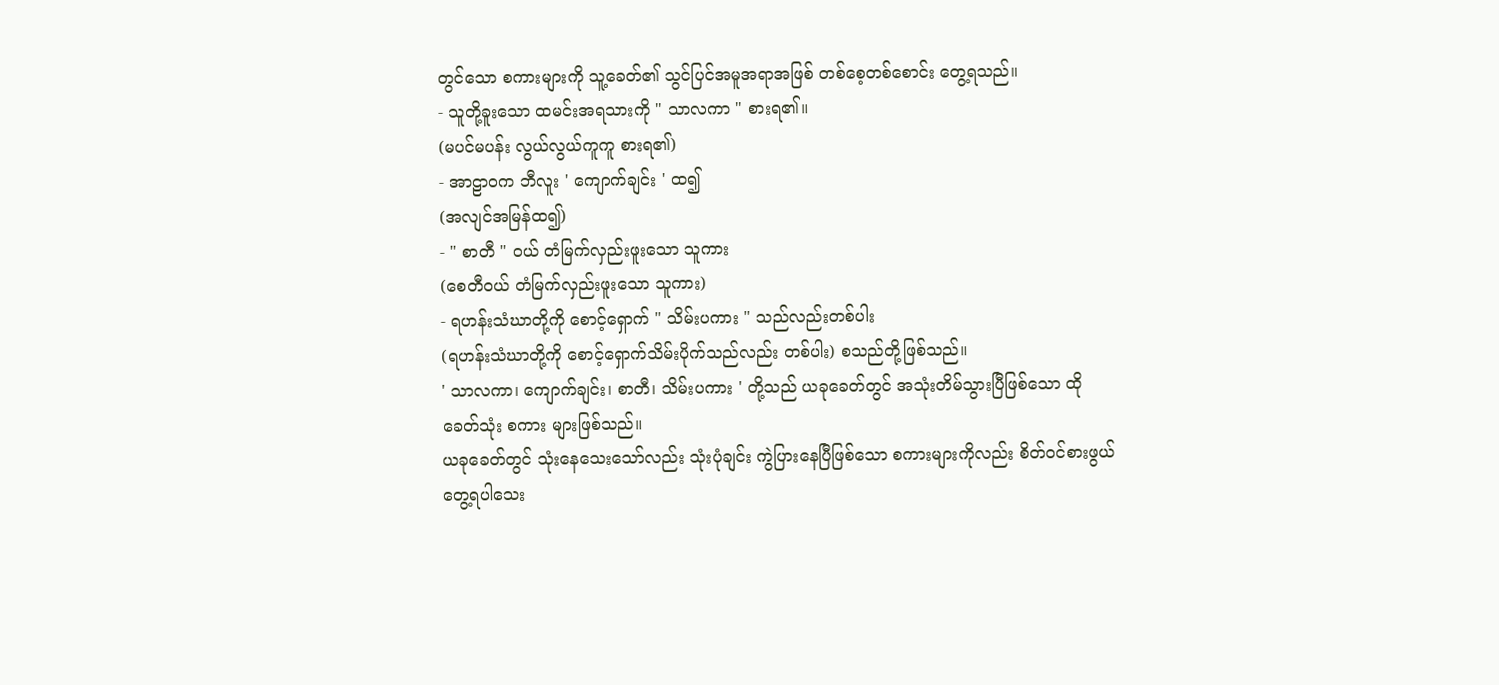တွင်သော စကားများကို သူ့ခေတ်၏ သွင်ပြင်အမူအရာအဖြစ် တစ်စေ့တစ်စောင်း တွေ့ရသည်။
- သူတို့ခူးသော ထမင်းအရသားကို " သာလကာ " စားရ၏။
(မပင်မပန်း လွယ်လွယ်ကူကူ စားရ၏)
- အာဠာဝက ဘီလူး ' ကျောက်ချင်း ' ထ၍
(အလျင်အမြန်ထ၍)
- " စာတီ " ဝယ် တံမြက်လှည်းဖူးသော သူကား
(စေတီဝယ် တံမြက်လှည်းဖူးသော သူကား)
- ရဟန်းသံဃာတို့ကို စောင့်ရှောက် " သိမ်းပကား " သည်လည်းတစ်ပါး
(ရဟန်းသံဃာတို့ကို စောင့်ရှောက်သိမ်းပိုက်သည်လည်း တစ်ပါး) စသည်တို့ဖြစ်သည်။
' သာလကာ၊ ကျောက်ချင်း၊ စာတီ၊ သိမ်းပကား ' တို့သည် ယခုခေတ်တွင် အသုံးတိမ်သွားပြီဖြစ်သော ထိုခေတ်သုံး စကား များဖြစ်သည်။
ယခုခေတ်တွင် သုံးနေသေးသော်လည်း သုံးပုံချင်း ကွဲပြားနေပြီဖြစ်သော စကားများကိုလည်း စိတ်ဝင်စားဖွယ် တွေ့ရပါသေး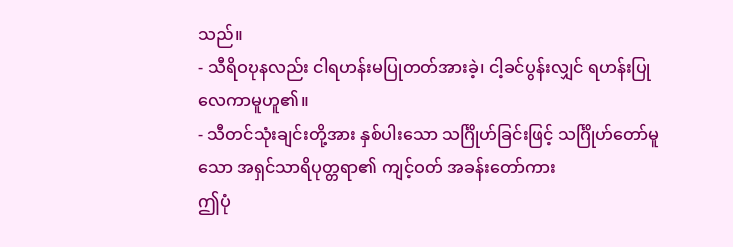သည်။
- သီရိဝဎုနလည်း ငါရဟန်းမပြုတတ်အားခဲ့၊ ငါ့ခင်ပွန်းလျှင် ရဟန်းပြုလေကာမူဟူ၏။
- သီတင်သုံးချင်းတို့အား နှစ်ပါးသော သင်္ဂြိုဟ်ခြင်းဖြင့် သင်္ဂြိုဟ်တော်မူသော အရှင်သာရိပုတ္တရာ၏ ကျင့်ဝတ် အခန်းတော်ကား
ဤပုံ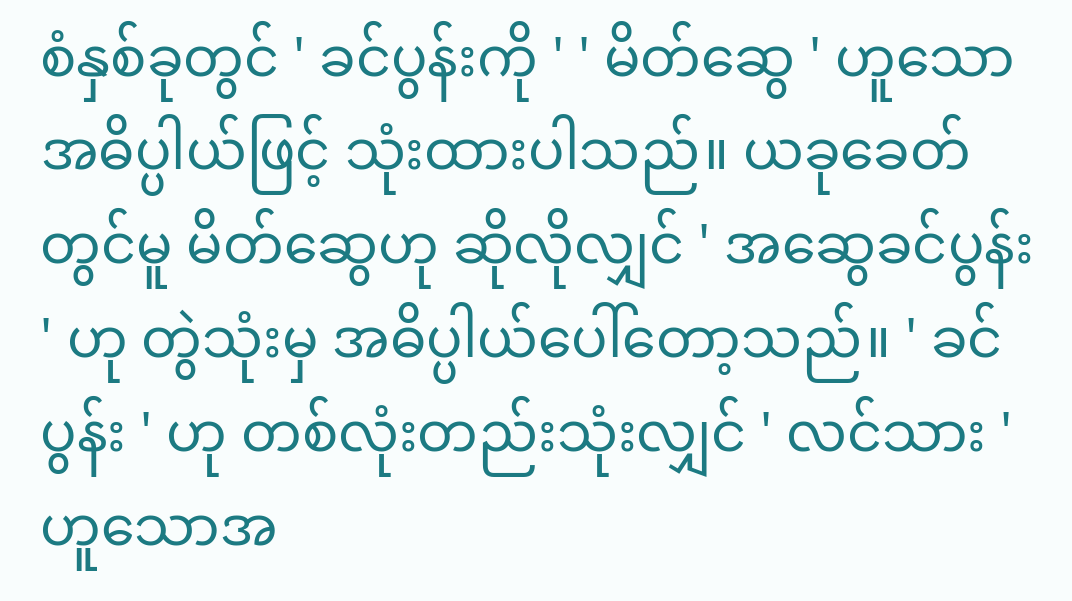စံနှစ်ခုတွင် ' ခင်ပွန်းကို ' ' မိတ်ဆွေ ' ဟူသော အဓိပ္ပါယ်ဖြင့် သုံးထားပါသည်။ ယခုခေတ်တွင်မူ မိတ်ဆွေဟု ဆိုလိုလျှင် ' အဆွေခင်ပွန်း ' ဟု တွဲသုံးမှ အဓိပ္ပါယ်ပေါ်တော့သည်။ ' ခင်ပွန်း ' ဟု တစ်လုံးတည်းသုံးလျှင် ' လင်သား ' ဟူသောအ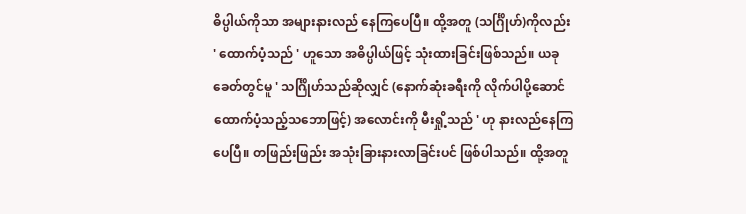ဓိပ္ပါယ်ကိုသာ အများနားလည် နေကြပေပြီ။ ထို့အတူ (သင်္ဂြိုဟ်)ကိုလည်း ' ထောက်ပံ့သည် ' ဟူသော အဓိပ္ပါယ်ဖြင့် သုံးထားခြင်းဖြစ်သည်။ ယခုခေတ်တွင်မူ ' သင်္ဂြိုဟ်သည်ဆိုလျှင် (နောက်ဆုံးခရီးကို လိုက်ပါပို့ဆောင်ထောက်ပံ့သည့်သဘောဖြင့်) အလောင်းကို မီးရှို့သည် ' ဟု နားလည်နေကြပေပြီ။ တဖြည်းဖြည်း အသုံးခြားနားလာခြင်းပင် ဖြစ်ပါသည်။ ထို့အတူ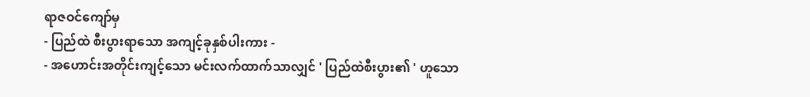ရာဇဝင်ကျော်မှ
- ပြည်ထဲ စီးပွားရာသော အကျင့်ခုနှစ်ပါးကား -
- အဟောင်းအတိုင်းကျင့်သော မင်းလက်ထာက်သာလျှင် ' ပြည်ထဲစီးပွား၏ ' ဟူသော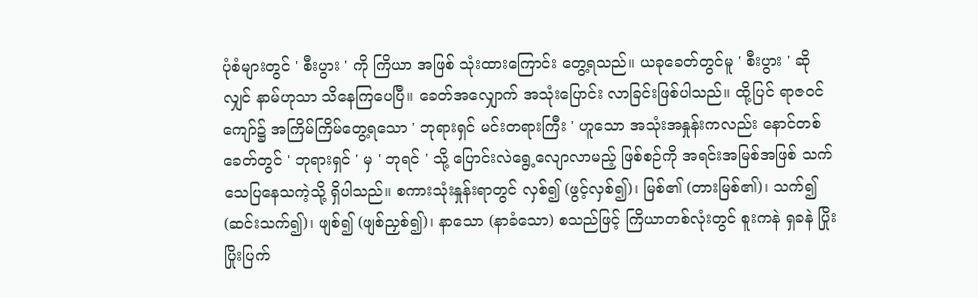ပုံစံများတွင် ' စီးပွား ' ကို ကြိယာ အဖြစ် သုံးထားကြောင်း တွေ့ရသည်။ ယခုခေတ်တွင်မူ ' စီးပွား ' ဆိုလျှင် နာမ်ဟုသာ သိနေကြပေပြီ။ ခေတ်အလျှောက် အသုံးပြောင်း လာခြင်းဖြစ်ပါသည်။ ထို့ပြင် ရာဇဝင်ကျော်၌ အကြိမ်ကြိမ်တွေ့ရသော ' ဘုရားရှင် မင်းတရားကြီး ' ဟူသော အသုံးအနှုန်းကလည်း နောင်တစ်ခေတ်တွင် ' ဘုရားရှင် ' မှ ' ဘုရင် ' သို့ ပြောင်းလဲရွေ့လျောလာမည့် ဖြစ်စဉ်ကို အရင်းအမြစ်အဖြစ် သက်သေပြနေသကဲ့သို့ ရှိပါသည်။ စကားသုံးနှုန်းရာတွင် လှစ်၍ (ဖွင့်လှစ်၍)၊ မြစ်၏ (တားမြစ်၏)၊ သက်၍ (ဆင်းသက်၍)၊ ဖျစ်၍ (ဖျစ်ညှစ်၍)၊ နာသော (နာခံသော) စသည်ဖြင့် ကြိယာတစ်လုံးတွင် စူးကနဲ ရှခနဲ ပြိုးပြိုးပြက်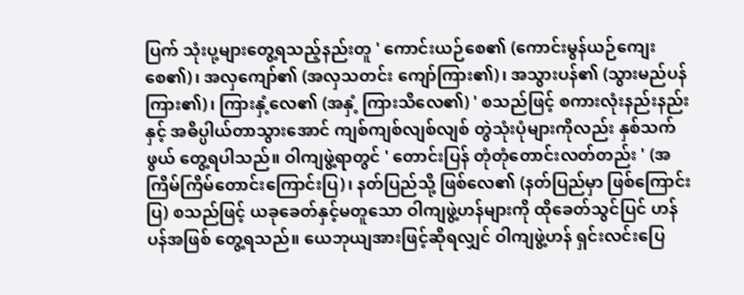ပြက် သုံးပု့များတွေ့ရသည့်နည်းတူ ' ကောင်းယဉ်စေ၏ (ကောင်းမွန်ယဉ်ကျေးစေ၏)၊ အလှကျော်၏ (အလှသတင်း ကျော်ကြား၏)၊ အသွားပန်၏ (သွားမည်ပန်ကြား၏)၊ ကြားနှံ့လေ၏ (အနှံ့ ကြားသိလေ၏) ' စသည်ဖြင့် စကားလုံးနည်းနည်းနှင့် အဓိပ္ပါယ်တာသွားအောင် ကျစ်ကျစ်လျစ်လျစ် တွဲသုံးပုံများကိုလည်း နှစ်သက်ဖွယ် တွေ့ရပါသည်။ ဝါကျဖွဲ့ရာတွင် ' တောင်းပြန် တုံတုံတောင်းလတ်တည်း ' (အကြိမ်ကြိမ်တောင်းကြောင်းပြ)၊ နတ်ပြည်သို့ ဖြစ်လေ၏ (နတ်ပြည်မှာ ဖြစ်ကြောင်းပြ) စသည်ဖြင့် ယခုခေတ်နှင့်မတူသော ဝါကျဖွဲ့ဟန်များကို ထိုခေတ်သွင်ပြင် ဟန်ပန်အဖြစ် တွေ့ရသည်။ ယေဘုယျအားဖြင့်ဆိုရလျှင် ဝါကျဖွဲ့ဟန် ရှင်းလင်းပြေ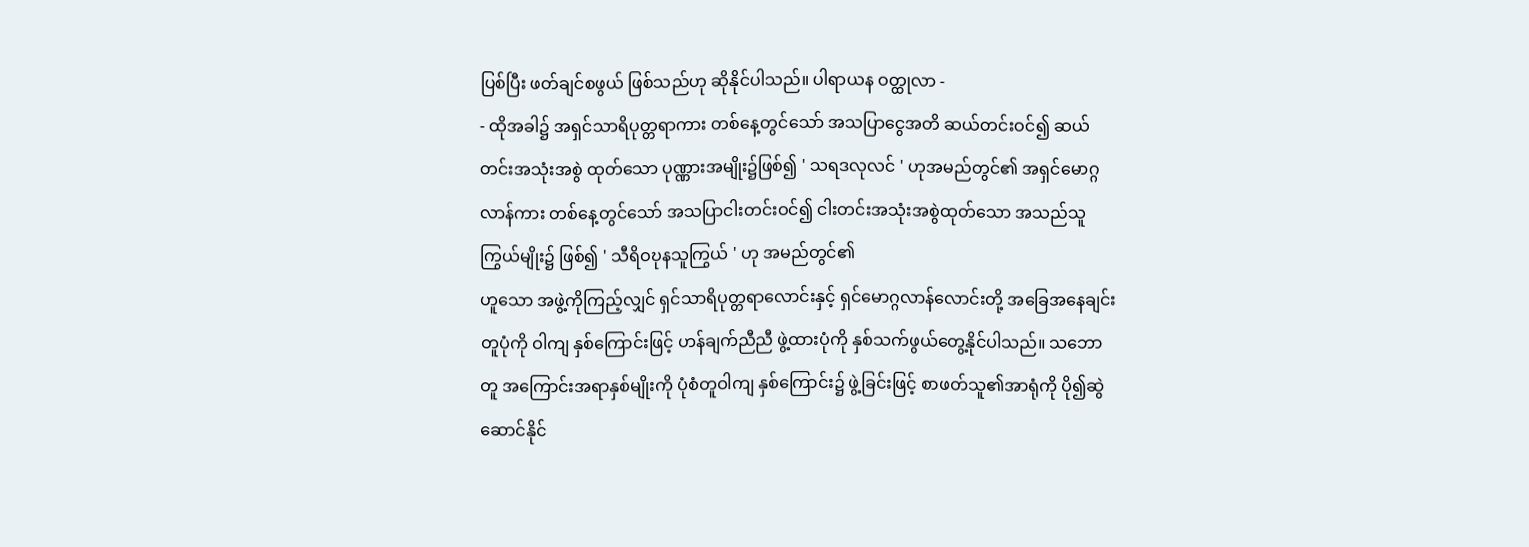ပြစ်ပြီး ဖတ်ချင်စဖွယ် ဖြစ်သည်ဟု ဆိုနိုင်ပါသည်။ ပါရာယန ဝတ္ထုလာ -
- ထိုအခါ၌ အရှင်သာရိပုတ္တရာကား တစ်နေ့တွင်သော် အသပြာငွေအတိ ဆယ်တင်းဝင်၍ ဆယ်တင်းအသုံးအစွဲ ထုတ်သော ပုဏ္ဏားအမျိုး၌ဖြစ်၍ ' သရဒလုလင် ' ဟုအမည်တွင်၏ အရှင်မောဂ္ဂလာန်ကား တစ်နေ့တွင်သော် အသပြာငါးတင်းဝင်၍ ငါးတင်းအသုံးအစွဲထုတ်သော အသည်သူကြွယ်မျိုး၌ ဖြစ်၍ ' သီရိဝဎုနသူကြွယ် ' ဟု အမည်တွင်၏
ဟူသော အဖွဲ့ကိုကြည့်လျှင် ရှင်သာရိပုတ္တရာလောင်းနှင့် ရှင်မောဂ္ဂလာန်လောင်းတို့ အခြေအနေချင်းတူပုံကို ဝါကျ နှစ်ကြောင်းဖြင့် ဟန်ချက်ညီညီ ဖွဲ့ထားပုံကို နှစ်သက်ဖွယ်တွေ့နိုင်ပါသည်။ သဘောတူ အကြောင်းအရာနှစ်မျိုးကို ပုံစံတူဝါကျ နှစ်ကြောင်း၌ ဖွဲ့ခြင်းဖြင့် စာဖတ်သူ၏အာရုံကို ပို၍ဆွဲဆောင်နိုင်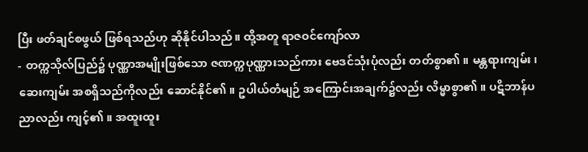ပြီး ဖတ်ချင်စဖွယ် ဖြစ်ရသည်ဟု ဆိုနိုင်ပါသည်။ ထို့အတူ ရာဇဝင်ကျော်လာ
- တက္ကသိုလ်ပြည်၌ ပုဏ္ဏာအမျိုးဖြစ်သော ဇဏက္ကပုဏ္ဏားသည်ကား ဗေဒင်သုံးပုံလည်း တတ်စွာ၏။ မန္တရားကျမ်း၊ ဆေးကျမ်း အစရှိသည်ကိုလည်း ဆောင်နိုင်၏။ ဥပါယ်တံမျဉ် အကြောင်းအချက်၌လည်း လိမ္မာစွာ၏။ ပဋိဘာန်ပညာလည်း ကျင့်၏။ အထူးထူး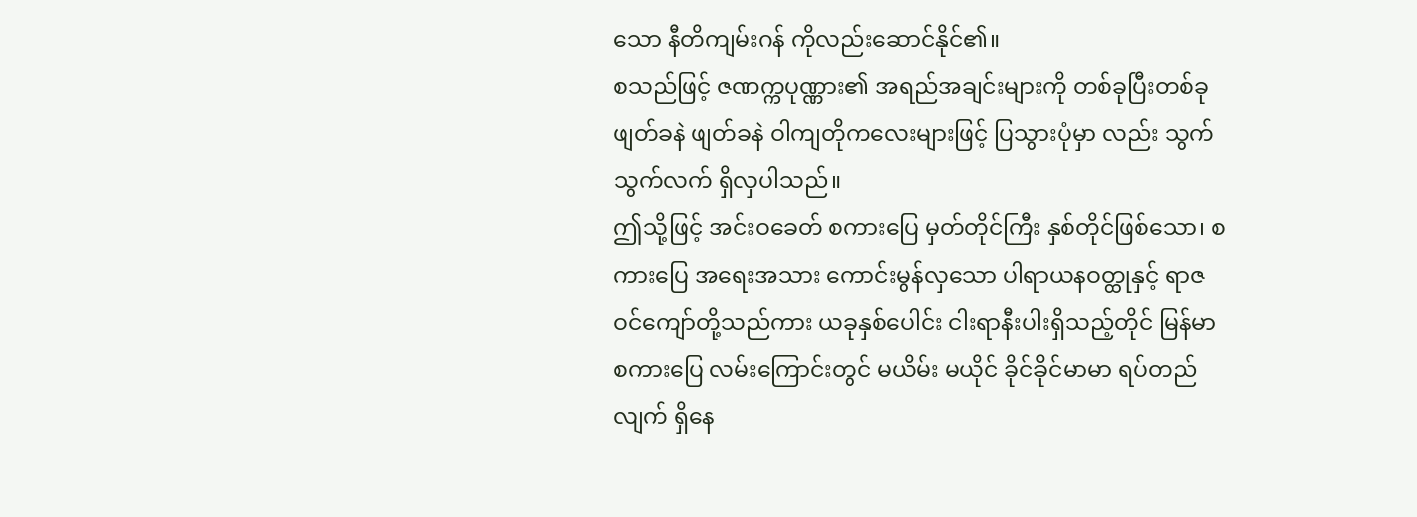သော နီတိကျမ်းဂန် ကိုလည်းဆောင်နိုင်၏။
စသည်ဖြင့် ဇဏက္ကပုဏ္ဏား၏ အရည်အချင်းများကို တစ်ခုပြီးတစ်ခု ဖျတ်ခနဲ ဖျတ်ခနဲ ဝါကျတိုကလေးများဖြင့် ပြသွားပုံမှာ လည်း သွက်သွက်လက် ရှိလှပါသည်။
ဤသို့ဖြင့် အင်းဝခေတ် စကားပြေ မှတ်တိုင်ကြီး နှစ်တိုင်ဖြစ်သော၊ စကားပြေ အရေးအသား ကောင်းမွန်လှသော ပါရာယနဝတ္ထုနှင့် ရာဇဝင်ကျော်တို့သည်ကား ယခုနှစ်ပေါင်း ငါးရာနီးပါးရှိသည့်တိုင် မြန်မာစကားပြေ လမ်းကြောင်းတွင် မယိမ်း မယိုင် ခိုင်ခိုင်မာမာ ရပ်တည်လျက် ရှိနေ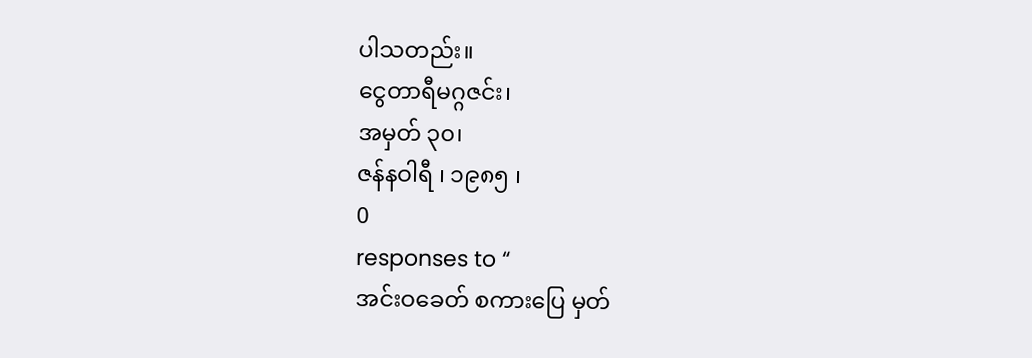ပါသတည်း။
ငွေတာရီမဂ္ဂဇင်း၊
အမှတ် ၃၀၊
ဇန်နဝါရီ ၊ ၁၉၈၅ ၊
0
responses to “
အင်းဝခေတ် စကားပြေ မှတ်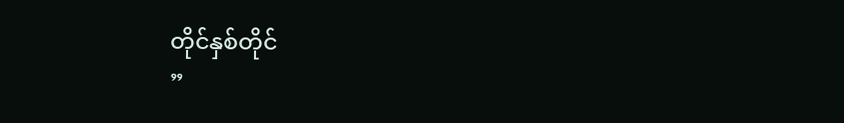တိုင်နှစ်တိုင်
”